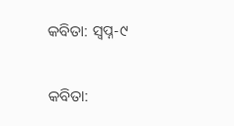କବିତା: ସ୍ବପ୍ନ-୯

କବିତା: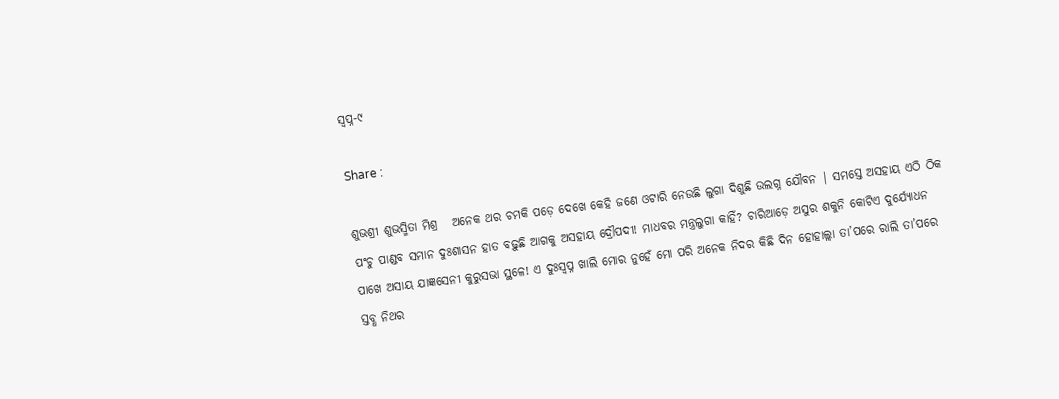ସ୍ବପ୍ନ-୯

Share :

ଶୁଭଶ୍ରୀ ଶୁଭସ୍ମିତା ମିଶ୍ର   ଅନେକ ଥର ଚମକି ପଡ଼େ ଦେଖେ କେହି ଜଣେ ଓଟାରି ନେଉଛି ଲୁଗା ଦିଶୁଛି ଉଲଗ୍ନ ଯୌବନ | ସମସ୍ତେ ଅସହାୟ ଏଠି ଠିକ ପଂଚୁ ପାଣ୍ଡବ ସମାନ ଦୁଃଶାସନ ହାତ ବଢ଼ୁଛି ଆଗକୁ ଅସହାୟ ଦ୍ରୌପଦୀ! ମାଧବର ମନ୍ତ୍ରଲୁଗା କାହିଁ? ଚାରିଆଡ଼େ ଅସୁର ଶକୁନି କୋଟିଏ ଦୁର୍ଯ୍ୟୋଧନ ପାଖେ ଅସାୟ ଯାଜ୍ଞସେନୀ କୁରୁସଭା ସ୍ଥଳେ! ଏ ଦୁଃସ୍ବପ୍ନ ଖାଲି ମୋର ନୁହେଁ ମୋ ପରି ଅନେକ ନିଦର କିଛି ଦିନ ହୋହାଲ୍ଲା ତା’ପରେ ରାଲି ତା’ପରେ ସ୍ତବ୍ଧ ନିଥର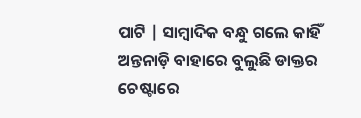ପାଟି | ସାମ୍ବାଦିକ ବନ୍ଧୁ ଗଲେ କାହିଁ ଅନ୍ତନାଡ଼ି ବାହାରେ ବୁଲୁଛି ଡାକ୍ତର ଚେଷ୍ଟାରେ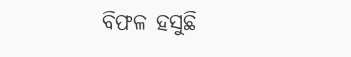ବିଫଳ ହସୁଛି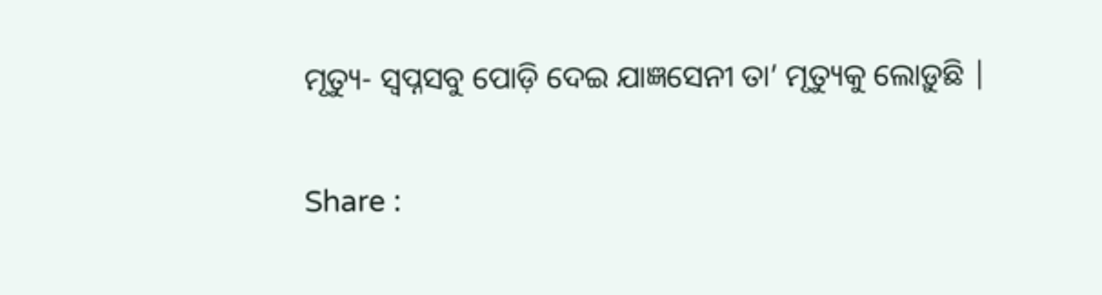ମୃତ୍ୟୁ- ସ୍ବପ୍ନସବୁ ପୋଡ଼ି ଦେଇ ଯାଜ୍ଞସେନୀ ତା’ ମୃତ୍ୟୁକୁ ଲୋଡ଼ୁଛି |

Share :